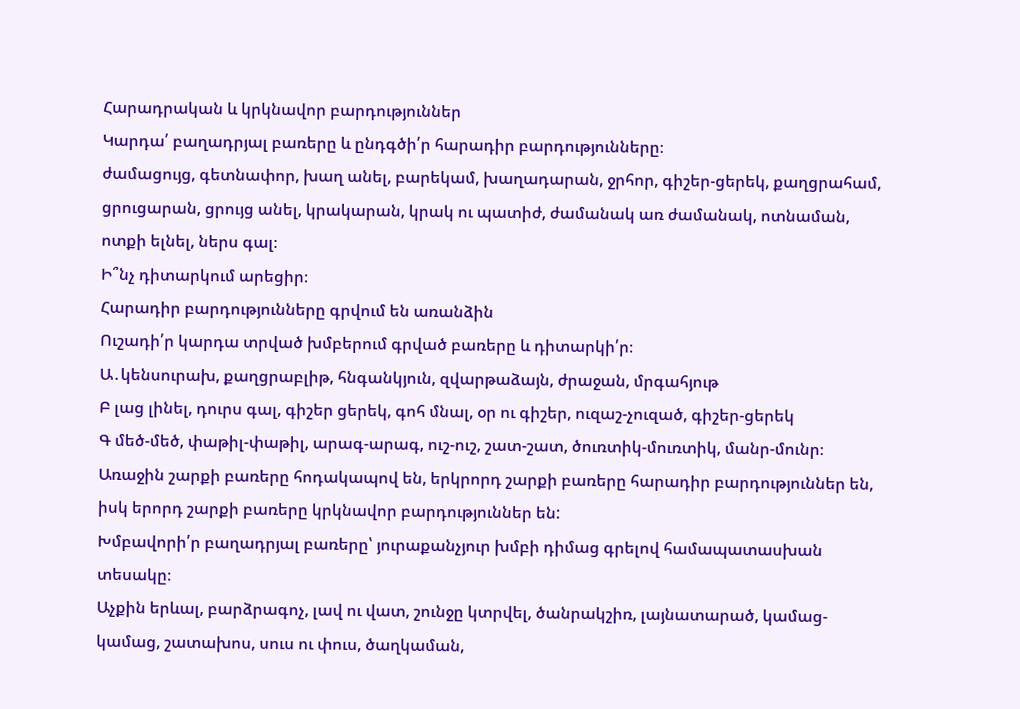Հարադրական և կրկնավոր բարդություններ
Կարդա՛ բաղադրյալ բառերը և ընդգծի՛ր հարադիր բարդությունները։
ժամացույց, գետնափոր, խաղ անել, բարեկամ, խաղադարան, ջրհոր, գիշեր-ցերեկ, քաղցրահամ, ցրուցարան, ցրույց անել, կրակարան, կրակ ու պատիժ, ժամանակ առ ժամանակ, ոտնաման, ոտքի ելնել, ներս գալ։
Ի՞նչ դիտարկում արեցիր։
Հարադիր բարդությունները գրվում են առանձին
Ուշադի՛ր կարդա տրված խմբերում գրված բառերը և դիտարկի՛ր։
Ա․կենսուրախ, քաղցրաբլիթ, հնգանկյուն, զվարթաձայն, ժրաջան, մրգահյութ
Բ լաց լինել, դուրս գալ, գիշեր ցերեկ, գոհ մնալ, օր ու գիշեր, ուզաշ-չուզած, գիշեր-ցերեկ
Գ մեծ-մեծ, փաթիլ-փաթիլ, արագ-արագ, ուշ-ուշ, շատ-շատ, ծուռտիկ-մուռտիկ, մանր-մունր։
Առաջին շարքի բառերը հոդակապով են, երկրորդ շարքի բառերը հարադիր բարդություններ են, իսկ երորդ շարքի բառերը կրկնավոր բարդություններ են:
Խմբավորի՛ր բաղադրյալ բառերը՝ յուրաքանչյուր խմբի դիմաց գրելով համապատասխան տեսակը։
Աչքին երևալ, բարձրագոչ, լավ ու վատ, շունջը կտրվել, ծանրակշիռ, լայնատարած, կամաց-կամաց, շատախոս, սուս ու փուս, ծաղկաման,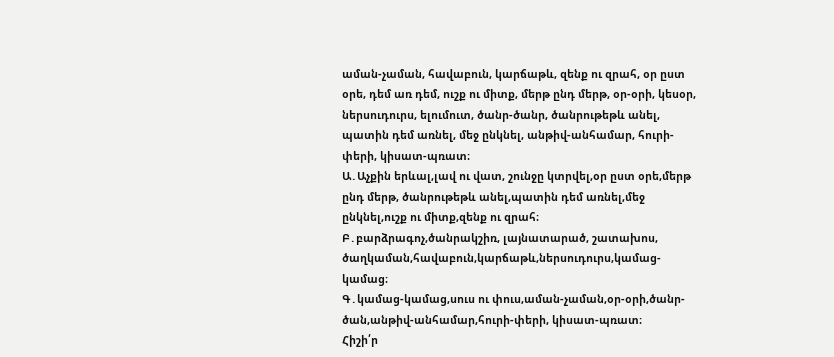աման-չաման, հավաբուն, կարճաթև, զենք ու զրահ, օր ըստ օրե, դեմ առ դեմ, ուշք ու միտք, մերթ ընդ մերթ, օր-օրի, կեսօր, ներսուդուրս, ելումուտ, ծանր-ծանր, ծանրութեթև անել, պատին դեմ առնել, մեջ ընկնել, անթիվ-անհամար, հուրի-փերի, կիսատ-պռատ։
Ա․Աչքին երևալ,լավ ու վատ, շունջը կտրվել,օր ըստ օրե,մերթ ընդ մերթ, ծանրութեթև անել,պատին դեմ առնել,մեջ ընկնել,ուշք ու միտք,զենք ու զրահ։
Բ․բարձրագոչ,ծանրակշիռ, լայնատարած, շատախոս, ծաղկաման,հավաբուն,կարճաթև,ներսուդուրս,կամաց-կամաց։
Գ․կամաց-կամաց,սուս ու փուս,աման-չաման,օր-օրի,ծանր-ծան,անթիվ-անհամար,հուրի-փերի, կիսատ-պռատ։
Հիշի՛ր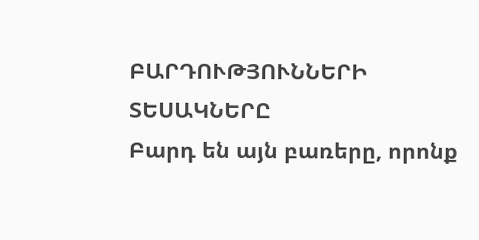ԲԱՐԴՈՒԹՅՈՒՆՆԵՐԻ ՏԵՍԱԿՆԵՐԸ
Բարդ են այն բառերը, որոնք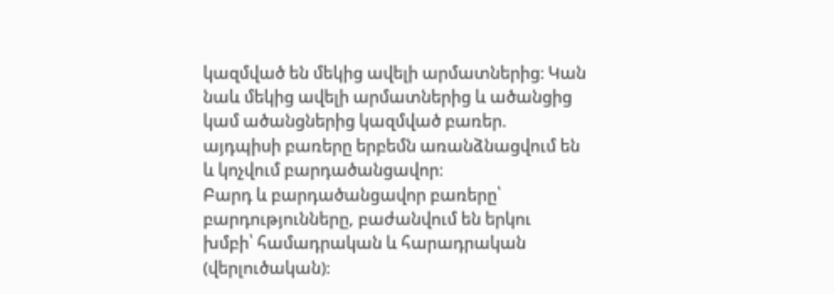կազմված են մեկից ավելի արմատներից։ Կան
նաև մեկից ավելի արմատներից և ածանցից կամ ածանցներից կազմված բառեր.
այդպիսի բառերը երբեմն առանձնացվում են և կոչվում բարդածանցավոր։
Բարդ և բարդածանցավոր բառերը՝ բարդությունները, բաժանվում են երկու
խմբի՝ համադրական և հարադրական (վերլուծական)։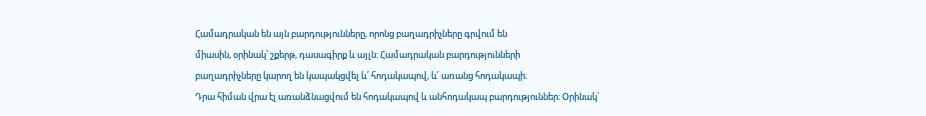Համադրական են այն բարդությունները, որոնց բաղադրիչները գրվում են
միասին, օրինակ՝ շքերթ, դասագիրք և այլն։ Համադրական բարդությունների
բաղադրիչները կարող են կապակցվել և՛ հոդակապով, և՛ առանց հոդակապի։
Դրա հիման վրա էլ առանձնացվում են հոդակապով և անհոդակապ բարդություններ։ Օրինակ՝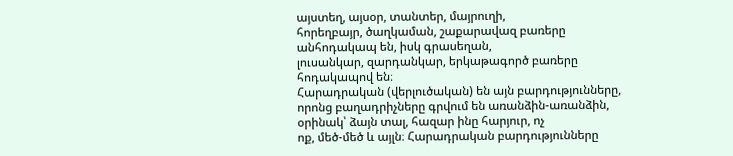այստեղ, այսօր, տանտեր, մայրուղի,
հորեղբայր, ծաղկաման, շաքարավազ բառերը անհոդակապ են, իսկ գրասեղան,
լուսանկար, զարդանկար, երկաթագործ բառերը հոդակապով են։
Հարադրական (վերլուծական) են այն բարդությունները, որոնց բաղադրիչները գրվում են առանձին-առանձին, օրինակ՝ ձայն տալ, հազար ինը հարյուր, ոչ
ոք, մեծ-մեծ և այլն։ Հարադրական բարդությունները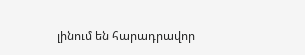լինում են հարադրավոր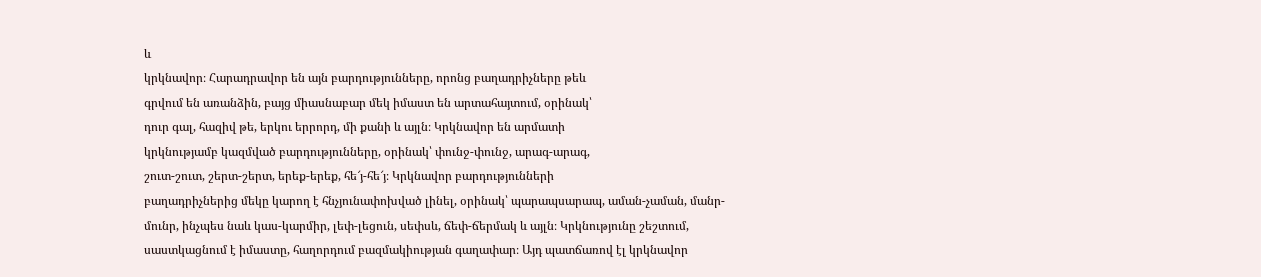և
կրկնավոր։ Հարադրավոր են այն բարդությունները, որոնց բաղադրիչները թեև
գրվում են առանձին, բայց միասնաբար մեկ իմաստ են արտահայտում, օրինակ՝
դուր գալ, հազիվ թե, երկու երրորդ, մի քանի և այլն։ Կրկնավոր են արմատի
կրկնությամբ կազմված բարդությունները, օրինակ՝ փունջ-փունջ, արագ-արագ,
շուտ-շուտ, շերտ-շերտ, երեք-երեք, հե՜յ-հե՜յ։ Կրկնավոր բարդությունների
բաղադրիչներից մեկը կարող է հնչյունափոխված լինել, օրինակ՝ պարապսարապ, աման-չաման, մանր-մունր, ինչպես նաև կաս-կարմիր, լեփ-լեցուն, սեփսև, ճեփ-ճերմակ և այլն։ Կրկնությունը շեշտում, սաստկացնում է իմաստը, հաղորդում բազմակիության գաղափար։ Այդ պատճառով էլ կրկնավոր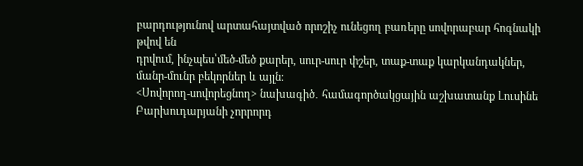բարդությունով արտահայտված որոշիչ ունեցող բառերը սովորաբար հոգնակի թվով են
դրվում, ինչպես՝մեծ-մեծ քարեր, սուր-սուր փշեր, տաք-տաք կարկանդակներ,
մանր-մունր բեկորներ և այլն։
<Սովորող-սովորեցնող> նախագիծ․ համագործակցային աշխատանք Լուսինե Բարխուդարյանի չորրորդ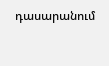դասարանում